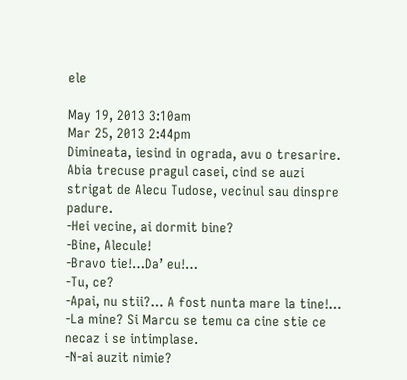ele

May 19, 2013 3:10am
Mar 25, 2013 2:44pm
Dimineata, iesind in ograda, avu o tresarire. Abia trecuse pragul casei, cind se auzi strigat de Alecu Tudose, vecinul sau dinspre padure.
-Hei vecine, ai dormit bine?
-Bine, Alecule!
-Bravo tie!…Da’ eu!…
-Tu, ce?
-Apai, nu stii?… A fost nunta mare la tine!…
-La mine? Si Marcu se temu ca cine stie ce necaz i se intimplase.
-N-ai auzit nimie?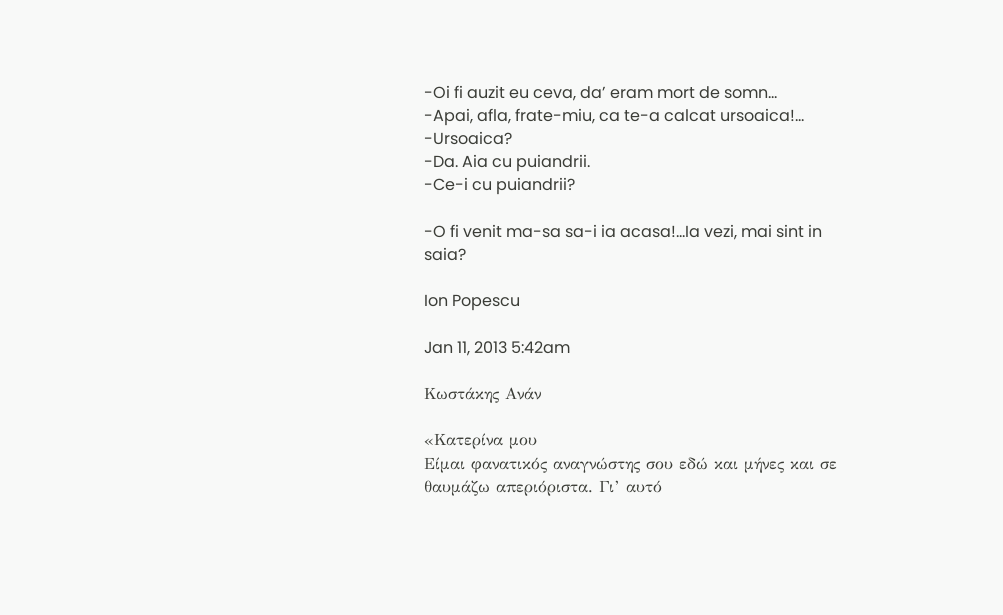-Oi fi auzit eu ceva, da’ eram mort de somn…
-Apai, afla, frate-miu, ca te-a calcat ursoaica!…
-Ursoaica?
-Da. Aia cu puiandrii.
-Ce-i cu puiandrii?

-O fi venit ma-sa sa-i ia acasa!…Ia vezi, mai sint in saia?

Ion Popescu

Jan 11, 2013 5:42am

Κωστάκης Ανάν

«Κατερίνα μου
Είμαι φανατικός αναγνώστης σου εδώ και μήνες και σε θαυμάζω απεριόριστα. Γι’ αυτό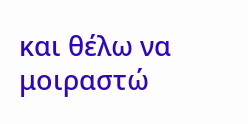και θέλω να μοιραστώ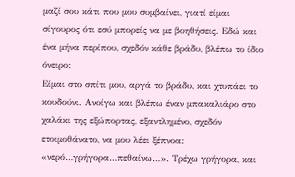μαζί σου κάτι που μου συμβαίνει, γιατί είμαι σίγουρος ότι εσύ μπορείς να με βοηθήσεις. Εδώ και ένα μήνα περίπου, σχεδόν κάθε βράδυ, βλέπω το ίδιο όνειρο:
Είμαι στο σπίτι μου, αργά το βράδυ, και χτυπάει το κουδούνι. Ανοίγω και βλέπω έναν μπακαλιάρο στο χαλάκι της εξώπορτας, εξαντλημένο, σχεδόν ετοιμοθάνατο, να μου λέει ξέπνοα: «νερό…γρήγορα…πεθαίνω…». Τρέχω γρήγορα, και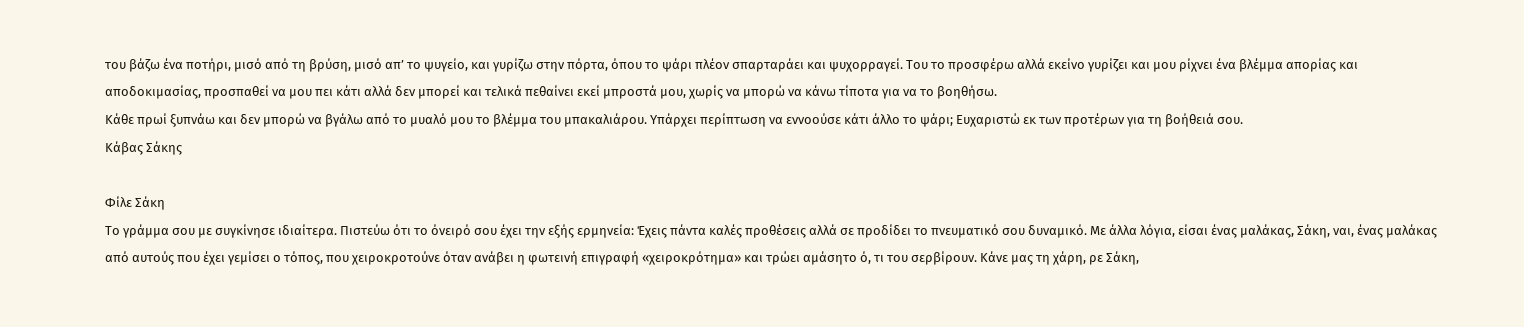του βάζω ένα ποτήρι, μισό από τη βρύση, μισό απ’ το ψυγείο, και γυρίζω στην πόρτα, όπου το ψάρι πλέον σπαρταράει και ψυχορραγεί. Του το προσφέρω αλλά εκείνο γυρίζει και μου ρίχνει ένα βλέμμα απορίας και αποδοκιμασίας, προσπαθεί να μου πει κάτι αλλά δεν μπορεί και τελικά πεθαίνει εκεί μπροστά μου, χωρίς να μπορώ να κάνω τίποτα για να το βοηθήσω.
Κάθε πρωί ξυπνάω και δεν μπορώ να βγάλω από το μυαλό μου το βλέμμα του μπακαλιάρου. Υπάρχει περίπτωση να εννοούσε κάτι άλλο το ψάρι; Ευχαριστώ εκ των προτέρων για τη βοήθειά σου.
Κάβας Σάκης

Φίλε Σάκη
Το γράμμα σου με συγκίνησε ιδιαίτερα. Πιστεύω ότι το όνειρό σου έχει την εξής ερμηνεία: Έχεις πάντα καλές προθέσεις αλλά σε προδίδει το πνευματικό σου δυναμικό. Με άλλα λόγια, είσαι ένας μαλάκας, Σάκη, ναι, ένας μαλάκας από αυτούς που έχει γεμίσει ο τόπος, που χειροκροτούνε όταν ανάβει η φωτεινή επιγραφή «χειροκρότημα» και τρώει αμάσητο ό, τι του σερβίρουν. Κάνε μας τη χάρη, ρε Σάκη,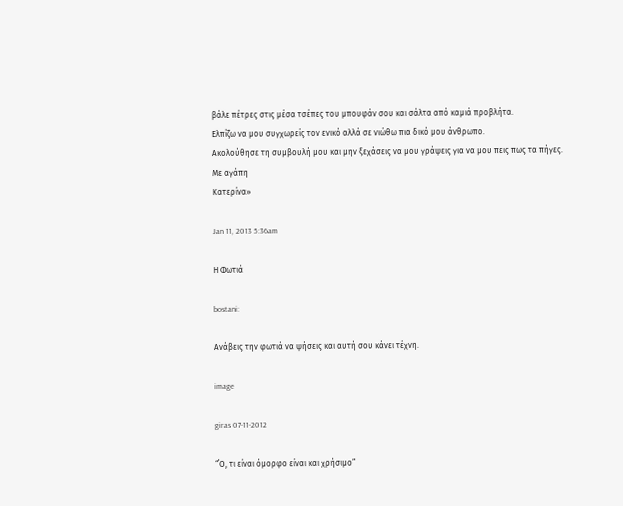βάλε πέτρες στις μέσα τσέπες του μπουφάν σου και σάλτα από καμιά προβλήτα.
Ελπίζω να μου συγχωρείς τον ενικό αλλά σε νιώθω πια δικό μου άνθρωπο.
Ακολούθησε τη συμβουλή μου και μην ξεχάσεις να μου γράψεις για να μου πεις πως τα πήγες.
Με αγάπη
Κατερίνα»

Jan 11, 2013 5:36am

Η Φωτιά

bostani:

Ανάβεις την φωτιά να ψήσεις και αυτή σου κάνει τέχνη.

image

giras 07-11-2012

“΄Ο, τι είναι όμορφο είναι και χρήσιμο”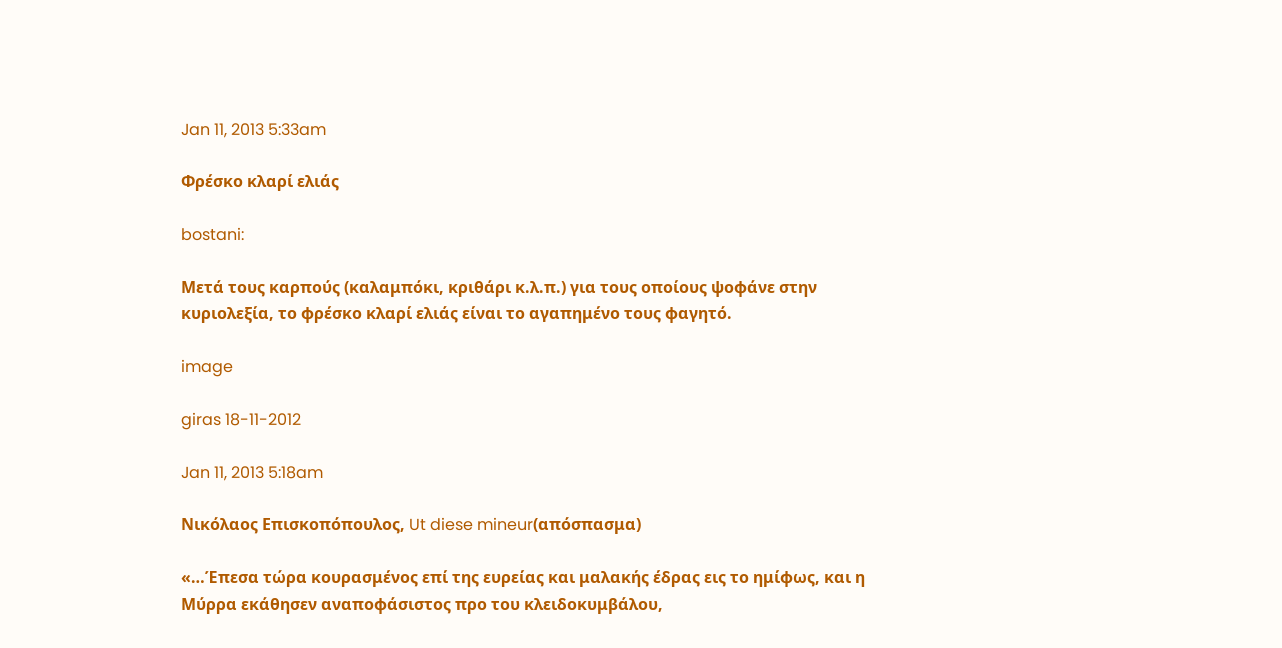Jan 11, 2013 5:33am

Φρέσκο κλαρί ελιάς

bostani:

Μετά τους καρπούς (καλαμπόκι, κριθάρι κ.λ.π.) για τους οποίους ψοφάνε στην κυριολεξία, το φρέσκο κλαρί ελιάς είναι το αγαπημένο τους φαγητό.

image

giras 18-11-2012

Jan 11, 2013 5:18am

Νικόλαος Επισκοπόπουλος, Ut diese mineur(απόσπασμα)

«…Έπεσα τώρα κουρασμένος επί της ευρείας και μαλακής έδρας εις το ημίφως, και η Μύρρα εκάθησεν αναποφάσιστος προ του κλειδοκυμβάλου,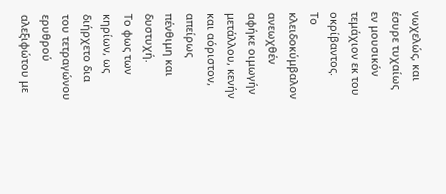νωχελώς, και έσυρε τυχαίως εν μουσικόν τεμάχιον εκ του οκρίβαντος.
Το κλειδοκύμβαλον ανεωχθέν αφήκε οιμωγήν μετάλλου, κενήν και αόριστον, απείρως πένθιμη και δυστυχή.
Το φως των κηρίων, ως διήρχετο δια του τετραγώνου ερυθρού αλεξιφώτου με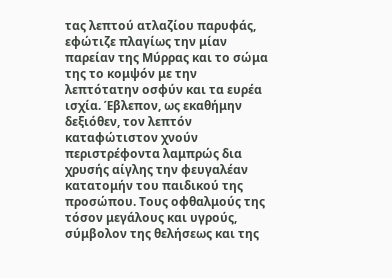τας λεπτού ατλαζίου παρυφάς, εφώτιζε πλαγίως την μίαν παρείαν της Μύρρας και το σώμα της το κομψόν με την λεπτότατην οσφύν και τα ευρέα ισχία. Έβλεπον, ως εκαθήμην δεξιόθεν, τον λεπτόν καταφώτιστον χνούν περιστρέφοντα λαμπρώς δια χρυσής αίγλης την φευγαλέαν κατατομήν του παιδικού της προσώπου. Τους οφθαλμούς της τόσον μεγάλους και υγρούς, σύμβολον της θελήσεως και της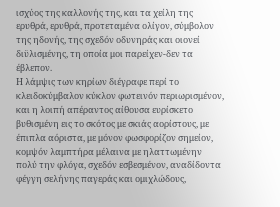ισχύος της καλλονής της, και τα χείλη της ερυθρά, ερυθρά, προτεταμένα ολίγον, σύμβολον της ηδονής, της σχεδόν οδυνηράς και οιονεί διϋλισμένης, τη οποία μοι παρείχεν-δεν τα έβλεπον.
Η λάμψις των κηρίων διέγραφε περί το κλειδοκύμβαλον κύκλον φωτεινόν περιωρισμένον, και η λοιπή απέραντος αίθουσα ευρίσκετο βυθισμένη εις το σκότος με σκιάς αορίστους, με έπιπλα αόριστα, με μόνον φωσφορίζον σημείον, κομψόν λαμπτήρα μέλαινα με ηλαττωμένην πολύ την φλόγα, σχεδόν εσβεσμένον, αναδίδοντα φέγγη σελήνης παγεράς και ομιχλώδους,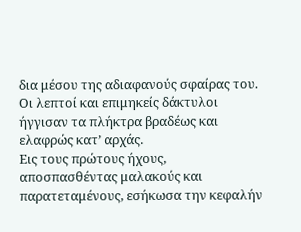δια μέσου της αδιαφανούς σφαίρας του.
Οι λεπτοί και επιμηκείς δάκτυλοι ήγγισαν τα πλήκτρα βραδέως και ελαφρώς κατ’ αρχάς.
Εις τους πρώτους ήχους, αποσπασθέντας μαλακούς και παρατεταμένους, εσήκωσα την κεφαλήν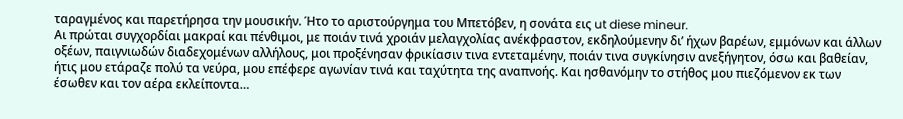ταραγμένος και παρετήρησα την μουσικήν. Ήτο το αριστούργημα του Μπετόβεν, η σονάτα εις ut diese mineur.
Αι πρώται συγχορδίαι μακραί και πένθιμοι, με ποιάν τινά χροιάν μελαγχολίας ανέκφραστον, εκδηλούμενην δι’ ήχων βαρέων, εμμόνων και άλλων οξέων, παιγνιωδών διαδεχομένων αλλήλους, μοι προξένησαν φρικίασιν τινα εντεταμένην, ποιάν τινα συγκίνησιν ανεξήγητον, όσω και βαθείαν, ήτις μου ετάραζε πολύ τα νεύρα, μου επέφερε αγωνίαν τινά και ταχύτητα της αναπνοής. Και ησθανόμην το στήθος μου πιεζόμενον εκ των έσωθεν και τον αέρα εκλείποντα…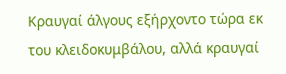Κραυγαί άλγους εξήρχοντο τώρα εκ του κλειδοκυμβάλου, αλλά κραυγαί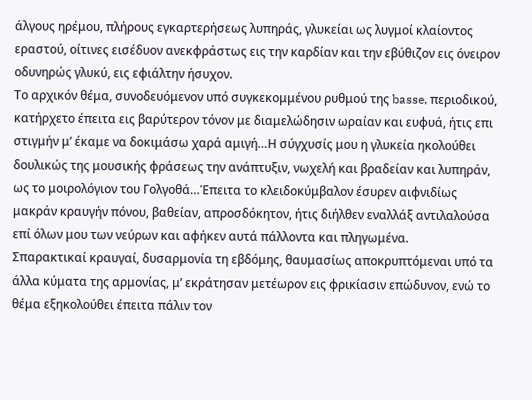άλγους ηρέμου, πλήρους εγκαρτερήσεως λυπηράς, γλυκείαι ως λυγμοί κλαίοντος εραστού, οίτινες εισέδυον ανεκφράστως εις την καρδίαν και την εβύθιζον εις όνειρον οδυνηρώς γλυκύ, εις εφιάλτην ήσυχον.
Το αρχικόν θέμα, συνοδευόμενον υπό συγκεκομμένου ρυθμού της basse, περιοδικού, κατήρχετο έπειτα εις βαρύτερον τόνον με διαμελώδησιν ωραίαν και ευφυά, ήτις επι στιγμήν μ’ έκαμε να δοκιμάσω χαρά αμιγή…Η σύγχυσίς μου η γλυκεία ηκολούθει δουλικώς της μουσικής φράσεως την ανάπτυξιν, νωχελή και βραδείαν και λυπηράν, ως το μοιρολόγιον του Γολγοθά…Έπειτα το κλειδοκύμβαλον έσυρεν αιφνιδίως μακράν κραυγήν πόνου, βαθείαν, απροσδόκητον, ήτις διήλθεν εναλλάξ αντιλαλούσα επί όλων μου των νεύρων και αφήκεν αυτά πάλλοντα και πληγωμένα.
Σπαρακτικαί κραυγαί, δυσαρμονία τη εβδόμης, θαυμασίως αποκρυπτόμεναι υπό τα άλλα κύματα της αρμονίας, μ’ εκράτησαν μετέωρον εις φρικίασιν επώδυνον, ενώ το θέμα εξηκολούθει έπειτα πάλιν τον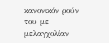κανονικόν ρούν του με μελαγχολίαν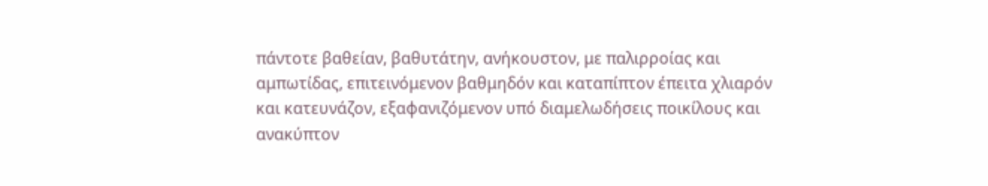πάντοτε βαθείαν, βαθυτάτην, ανήκουστον, με παλιρροίας και αμπωτίδας, επιτεινόμενον βαθμηδόν και καταπίπτον έπειτα χλιαρόν και κατευνάζον, εξαφανιζόμενον υπό διαμελωδήσεις ποικίλους και ανακύπτον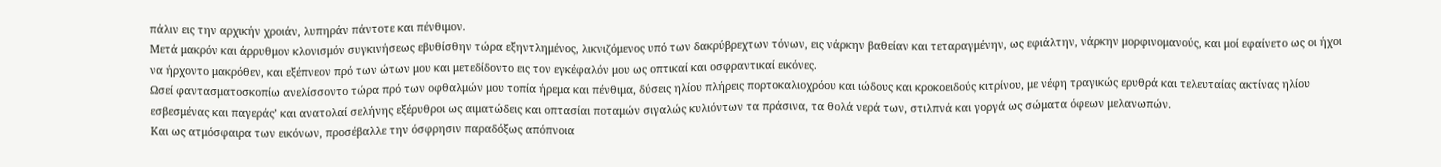πάλιν εις την αρχικήν χροιάν, λυπηράν πάντοτε και πένθιμον.
Μετά μακρόν και άρρυθμον κλονισμόν συγκινήσεως εβυθίσθην τώρα εξηντλημένος, λικνιζόμενος υπό των δακρύβρεχτων τόνων, εις νάρκην βαθείαν και τεταραγμένην, ως εφιάλτην, νάρκην μορφινομανούς, και μοί εφαίνετο ως οι ήχοι να ήρχοντο μακρόθεν, και εξέπνεον πρό των ώτων μου και μετεδίδοντο εις τον εγκέφαλόν μου ως οπτικαί και οσφραντικαί εικόνες.
Ωσεί φαντασματοσκοπίω ανελίσσοντο τώρα πρό των οφθαλμών μου τοπία ήρεμα και πένθιμα, δύσεις ηλίου πλήρεις πορτοκαλιοχρόου και ιώδους και κροκοειδούς κιτρίνου, με νέφη τραγικώς ερυθρά και τελευταίας ακτίνας ηλίου εσβεσμένας και παγεράς’ και ανατολαί σελήνης εξέρυθροι ως αιματώδεις και οπτασίαι ποταμών σιγαλώς κυλιόντων τα πράσινα, τα θολά νερά των, στιλπνά και γοργά ως σώματα όφεων μελανωπών.
Και ως ατμόσφαιρα των εικόνων, προσέβαλλε την όσφρησιν παραδόξως απόπνοια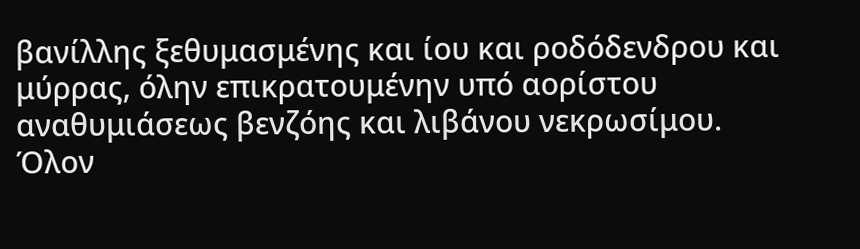βανίλλης ξεθυμασμένης και ίου και ροδόδενδρου και μύρρας, όλην επικρατουμένην υπό αορίστου αναθυμιάσεως βενζόης και λιβάνου νεκρωσίμου.
Όλον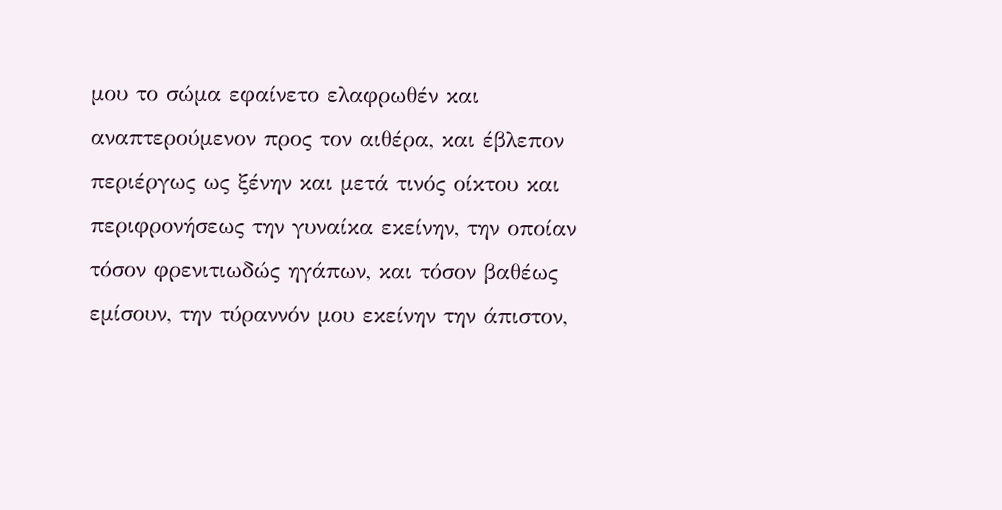μου το σώμα εφαίνετο ελαφρωθέν και αναπτερούμενον προς τον αιθέρα, και έβλεπον περιέργως ως ξένην και μετά τινός οίκτου και περιφρονήσεως την γυναίκα εκείνην, την οποίαν τόσον φρενιτιωδώς ηγάπων, και τόσον βαθέως εμίσουν, την τύραννόν μου εκείνην την άπιστον,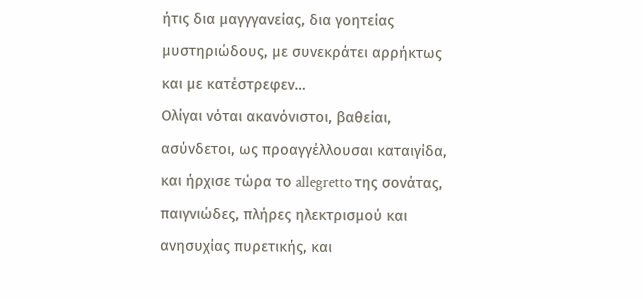ήτις δια μαγγγανείας, δια γοητείας μυστηριώδους, με συνεκράτει αρρήκτως και με κατέστρεφεν…
Ολίγαι νόται ακανόνιστοι, βαθείαι, ασύνδετοι, ως προαγγέλλουσαι καταιγίδα, και ήρχισε τώρα το allegretto της σονάτας, παιγνιώδες, πλήρες ηλεκτρισμού και ανησυχίας πυρετικής, και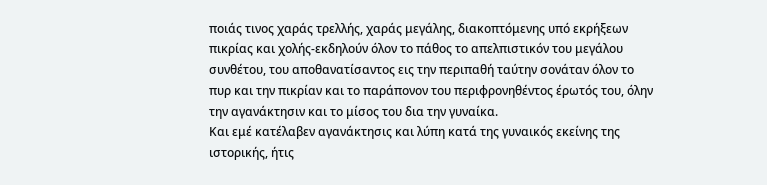ποιάς τινος χαράς τρελλής, χαράς μεγάλης, διακοπτόμενης υπό εκρήξεων πικρίας και χολής-εκδηλούν όλον το πάθος το απελπιστικόν του μεγάλου συνθέτου, του αποθανατίσαντος εις την περιπαθή ταύτην σονάταν όλον το πυρ και την πικρίαν και το παράπονον του περιφρονηθέντος έρωτός του, όλην την αγανάκτησιν και το μίσος του δια την γυναίκα.
Και εμέ κατέλαβεν αγανάκτησις και λύπη κατά της γυναικός εκείνης της ιστορικής, ήτις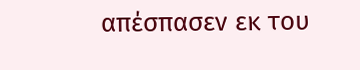απέσπασεν εκ του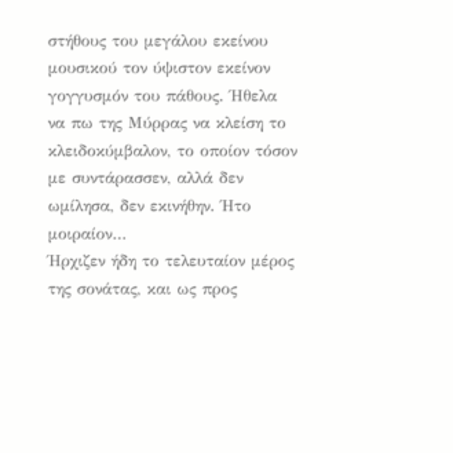στήθους του μεγάλου εκείνου μουσικού τον ύψιστον εκείνον γογγυσμόν του πάθους. Ήθελα να πω της Μύρρας να κλείση το κλειδοκύμβαλον, το οποίον τόσον με συντάρασσεν, αλλά δεν ωμίλησα, δεν εκινήθην. Ήτο μοιραίον…
Ήρχιζεν ήδη το τελευταίον μέρος της σονάτας, και ως προς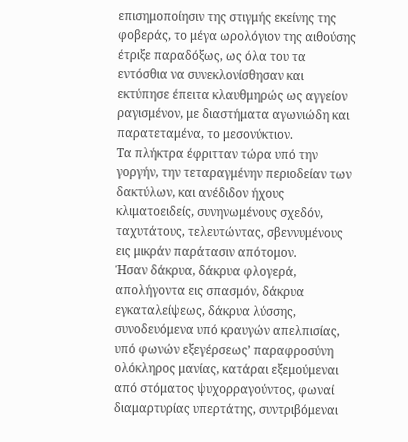επισημοποίησιν της στιγμής εκείνης της φοβεράς, το μέγα ωρολόγιον της αιθούσης έτριξε παραδόξως, ως όλα του τα εντόσθια να συνεκλονίσθησαν και εκτύπησε έπειτα κλαυθμηρώς ως αγγείον ραγισμένον, με διαστήματα αγωνιώδη και παρατεταμένα, το μεσονύκτιον.
Τα πλήκτρα έφριτταν τώρα υπό την γοργήν, την τεταραγμένην περιοδείαν των δακτύλων, και ανέδιδον ήχους κλιματοειδείς, συνηνωμένους σχεδόν, ταχυτάτους, τελευτώντας, σβεννυμένους εις μικράν παράτασιν απότομον.
Ήσαν δάκρυα, δάκρυα φλογερά, απολήγοντα εις σπασμόν, δάκρυα εγκαταλείψεως, δάκρυα λύσσης, συνοδευόμενα υπό κραυγών απελπισίας, υπό φωνών εξεγέρσεως’ παραφροσύνη ολόκληρος μανίας, κατάραι εξεμούμεναι από στόματος ψυχορραγούντος, φωναί διαμαρτυρίας υπερτάτης, συντριβόμεναι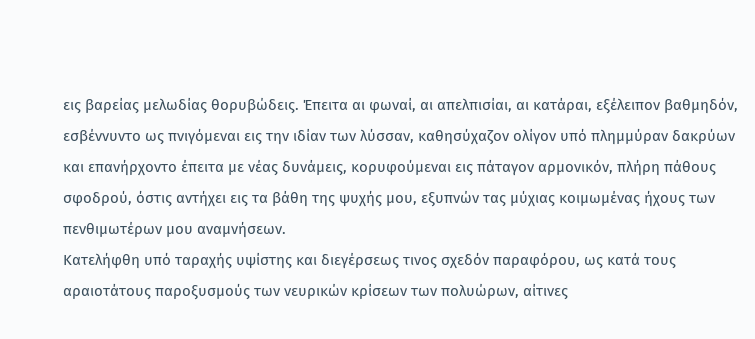εις βαρείας μελωδίας θορυβώδεις. Έπειτα αι φωναί, αι απελπισίαι, αι κατάραι, εξέλειπον βαθμηδόν, εσβέννυντο ως πνιγόμεναι εις την ιδίαν των λύσσαν, καθησύχαζον ολίγον υπό πλημμύραν δακρύων και επανήρχοντο έπειτα με νέας δυνάμεις, κορυφούμεναι εις πάταγον αρμονικόν, πλήρη πάθους σφοδρού, όστις αντήχει εις τα βάθη της ψυχής μου, εξυπνών τας μύχιας κοιμωμένας ήχους των πενθιμωτέρων μου αναμνήσεων.
Κατελήφθη υπό ταραχής υψίστης και διεγέρσεως τινος σχεδόν παραφόρου, ως κατά τους αραιοτάτους παροξυσμούς των νευρικών κρίσεων των πολυώρων, αίτινες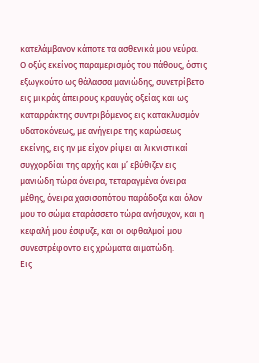κατελάμβανον κάποτε τα ασθενικά μου νεύρα.
Ο οξύς εκείνος παραμερισμός του πάθους, όστις εξωγκούτο ως θάλασσα μανιώδης, συνετρίβετο εις μικράς άπειρους κραυγάς οξείας και ως καταρράκτης συντριβόμενος εις κατακλυσμόν υδατοκόνεως, με ανήγειρε της καρώσεως εκείνης, εις ην με είχον ρίψει αι λικνιστικαί συγχορδίαι της αρχής και μ’ εβύθιζεν εις μανιώδη τώρα όνειρα, τεταραγμένα όνειρα μέθης, όνειρα χασισοπότου παράδοξα και όλον μου το σώμα εταράσσετο τώρα ανήσυχον, και η κεφαλή μου έσφυζε, και οι οφθαλμοί μου συνεστρέφοντο εις χρώματα αιματώδη.
Εις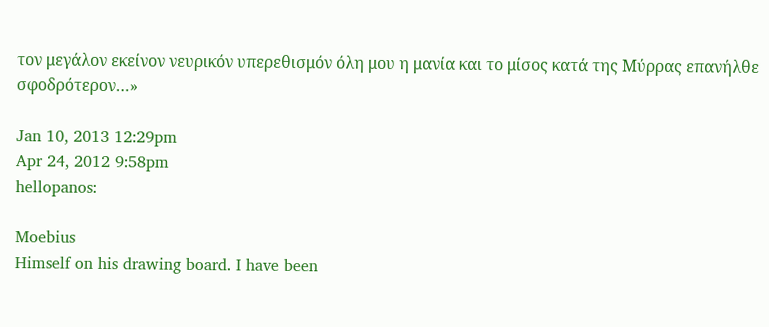τον μεγάλον εκείνον νευρικόν υπερεθισμόν όλη μου η μανία και το μίσος κατά της Μύρρας επανήλθε σφοδρότερον…»

Jan 10, 2013 12:29pm
Apr 24, 2012 9:58pm
hellopanos:

Moebius
Himself on his drawing board. I have been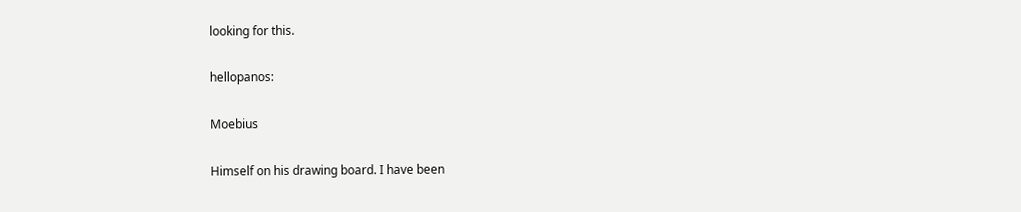looking for this.

hellopanos:

Moebius

Himself on his drawing board. I have been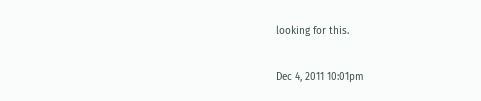looking for this.

Dec 4, 2011 10:01pm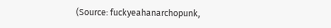(Source: fuckyeahanarchopunk,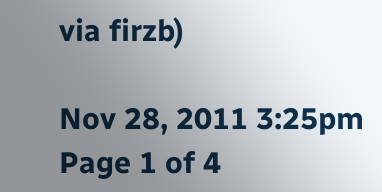via firzb)

Nov 28, 2011 3:25pm
Page 1 of 4